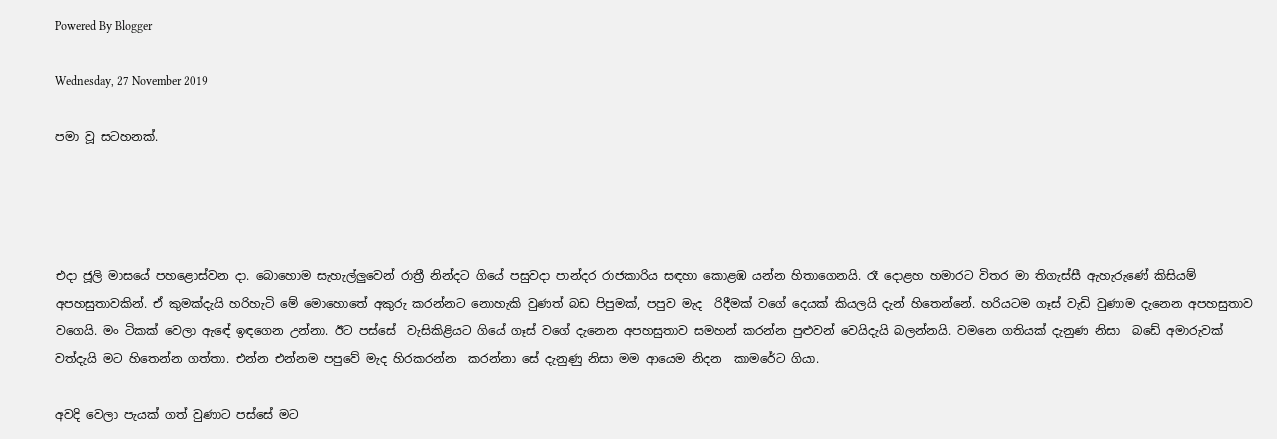Powered By Blogger

Wednesday, 27 November 2019

පමා වූ සටහනක්.




එදා ජූලි මාසයේ පහළොස්වන දා. බොහොම සැහැල්ලුවෙන් රාත්‍රී නින්දට ගියේ පසුවදා පාන්දර රාජකාරිය සඳහා කොළඹ යන්න හිතාගෙනයි. රෑ දොළහ හමාරට විතර මා තිගැස්සී ඇහැරුණේ කිසියම් අපහසුතාවකින්. ඒ කුමක්දැයි හරිහැටි මේ මොහොතේ අකුරු කරන්නට නොහැකි වුණත් බඩ පිපුමක්, පපුව මැද  රිදීමක් වගේ දෙයක් කියලයි දැන් හිතෙන්නේ. හරියටම ගෑස් වැඩි වුණාම දැනෙන අපහසුතාව  වගෙයි. මං ටිකක් වෙලා ඇඳේ ඉඳගෙන උන්නා. ඊට පස්සේ  වැසිකිළියට ගියේ ගෑස් වගේ දැනෙන අපහසුතාව සමහන් කරන්න පුළුවන් වෙයිදැයි බලන්නයි. වමනෙ ගතියක් දැනුණ නිසා  බඩේ අමාරුවක් වත්දැයි මට හිතෙන්න ගත්තා. එන්න එන්නම පපුවේ මැද හිරකරන්න  කරන්නා සේ දැනුණු නිසා මම ආයෙම නිදන  කාමරේට ගියා.

අවදි වෙලා පැයක් ගත් වුණාට පස්සේ මට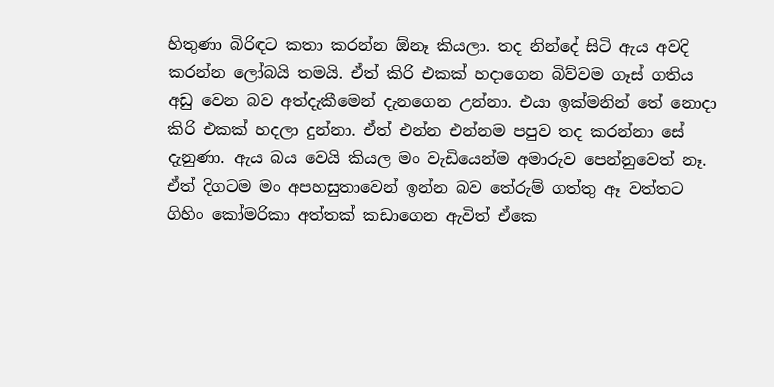හිතුණා බිරිඳට කතා කරන්න ඕනෑ කියලා. තද නින්දේ සිටි ඇය අවදි කරන්න ලෝබයි තමයි. ඒත් කිරි එකක් හදාගෙන බිව්වම ගෑස් ගතිය අඩු වෙන බව අත්දැකීමෙන් දැනගෙන උන්නා. එයා ඉක්මනින් තේ නොදා කිරි එකක් හදලා දුන්නා. ඒත් එන්න එන්නම පපුව තද කරන්නා සේ දැනුණා. ඇය බය වෙයි කියල මං වැඩියෙන්ම අමාරුව පෙන්නුවෙත් නෑ. ඒත් දිගටම මං අපහසුතාවෙන් ඉන්න බව තේරුම් ගත්තු ඈ වත්තට ගිහිං කෝමරිකා අත්තක් කඩාගෙන ඇවිත් ඒකෙ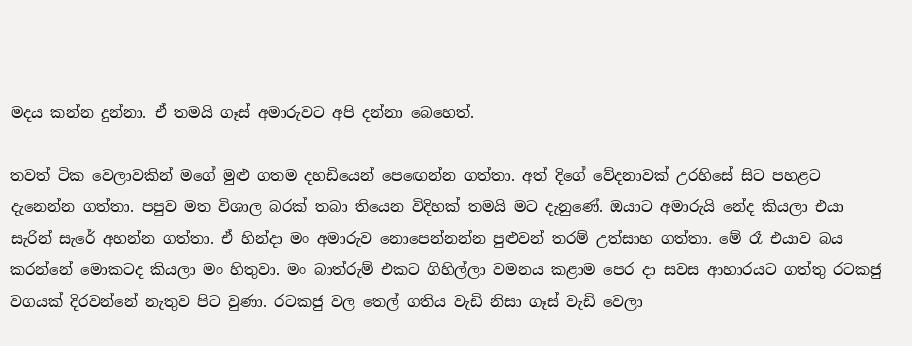මදය කන්න දුන්නා. ඒ තමයි ගෑස් අමාරුවට අපි දන්නා බෙහෙත්.

තවත් ටික වෙලාවකින් මගේ මුළු ගතම දහඩියෙන් පෙඟෙන්න ගත්තා. අත් දිගේ වේදනාවක් උරහිසේ සිට පහළට  දැනෙන්න ගත්තා. පපුව මත විශාල බරක් තබා තියෙන විදිහක් තමයි මට දැනුණේ. ඔයාට අමාරුයි නේද කියලා එයා සැරින් සැරේ අහන්න ගත්තා. ඒ හින්දා මං අමාරුව නොපෙන්නන්න පුළුවන් තරම් උත්සාහ ගත්තා. මේ රෑ එයාව බය කරන්නේ මොකටද කියලා මං හිතුවා. මං බාත්රුම් එකට ගිහිල්ලා වමනය කළාම පෙර දා සවස ආහාරයට ගත්තු රටකජු වගයක් දිරවන්නේ නැතුව පිට වුණා. රටකජු වල තෙල් ගතිය වැඩි නිසා ගෑස් වැඩි වෙලා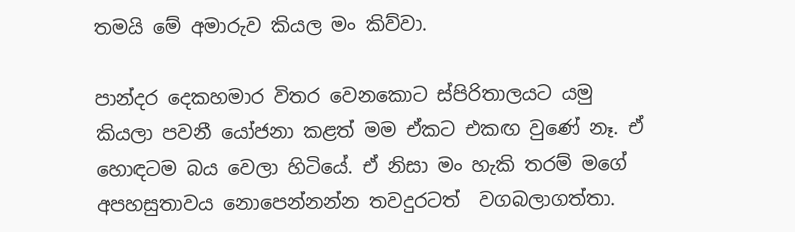තමයි මේ අමාරුව කියල මං කිව්වා.

පාන්දර දෙකහමාර විතර වෙනකොට ස්පිරිතාලයට යමු කියලා පවනී යෝජනා කළත් මම ඒකට එකඟ වුණේ නෑ. ඒ හොඳටම බය වෙලා හිටියේ. ඒ නිසා මං හැකි තරම් මගේ අපහසුතාවය නොපෙන්නන්න තවදුරටත්  වගබලාගත්තා.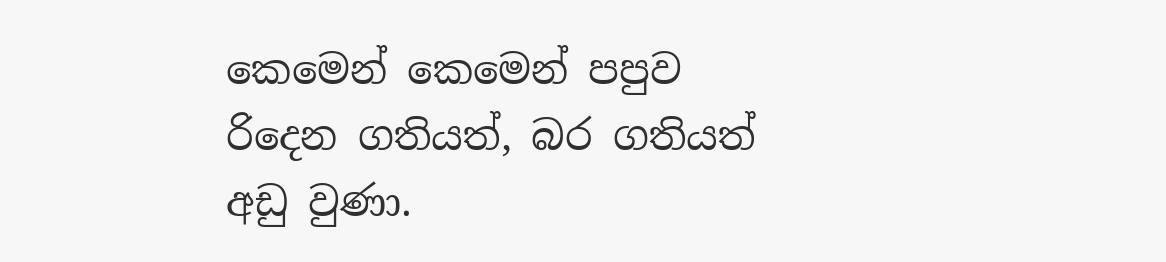කෙමෙන් කෙමෙන් පපුව රිදෙන ගතියත්, බර ගතියත් අඩු වුණා.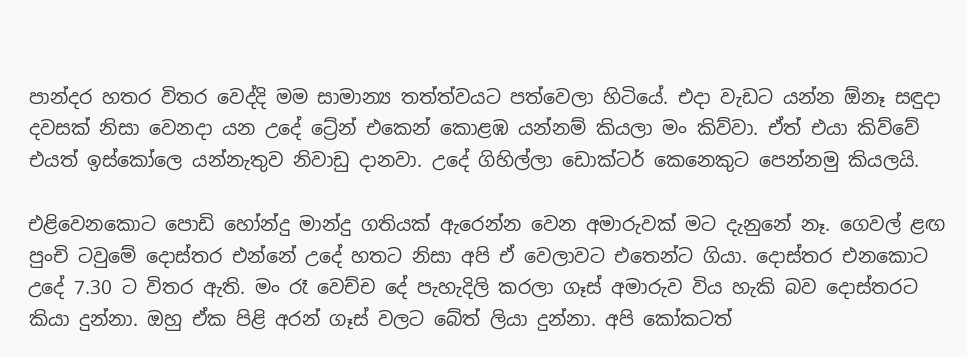පාන්දර හතර විතර වෙද්දි මම සාමාන්‍ය තත්ත්වයට පත්වෙලා හිටියේ. එදා වැඩට යන්න ඕනෑ සඳුදා  දවසක් නිසා වෙනදා යන උදේ ට්‍රේන් එකෙන් කොළඹ යන්නම් කියලා මං කිව්වා. ඒත් එයා කිව්වේ එයත් ඉස්කෝලෙ යන්නැතුව නිවාඩු දානවා. උදේ ගිහිල්ලා ඩොක්ටර් කෙනෙකුට පෙන්නමු කියලයි.

එළිවෙනකොට පොඩි හෝන්දු මාන්දු ගතියක් ඇරෙන්න වෙන අමාරුවක් මට දැනුනේ නෑ. ගෙවල් ළඟ පුංචි ටවුමේ දොස්තර එන්නේ උදේ හතට නිසා අපි ඒ වෙලාවට එතෙන්ට ගියා. දොස්තර එනකොට උදේ 7.30 ට විතර ඇති. මං රෑ වෙච්ච දේ පැහැදිලි කරලා ගෑස් අමාරුව විය හැකි බව දොස්තරට කියා දුන්නා. ඔහු ඒක පිළි අරන් ගෑස් වලට බේත් ලියා දුන්නා. අපි කෝකටත්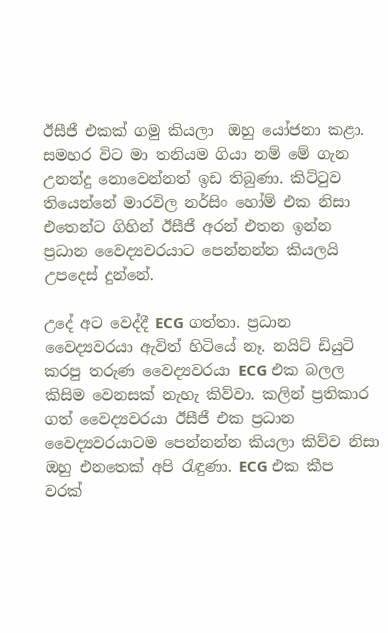ඊසීජී එකක් ගමු කියලා  ඔහු යෝජනා කළා. සමහර විට මා තනියම ගියා නම් මේ ගැන උනන්දු නොවෙන්නත් ඉඩ තිබුණා. කිට්ටුව තියෙන්නේ මාරවිල නර්සිං හෝම් එක නිසා එතෙන්ට ගිහින් ඊසීජී අරන් එතන ඉන්න ප්‍රධාන වෛද්‍යවරයාට පෙන්නන්න කියලයි උපදෙස් දුන්නේ.

උදේ අට වෙද්දී ECG ගත්තා. ප්‍රධාන වෛද්‍යවරයා ඇවිත් හිටියේ නෑ. නයිට් ඩියුටි කරපු තරුණ වෛද්‍යවරයා ECG එක බලල කිසිම වෙනසක් නැහැ කිව්වා. කලින් ප්‍රතිකාර ගත් වෛද්‍යවරයා ඊසීජී එක ප්‍රධාන වෛද්‍යවරයාටම පෙන්නන්න කියලා කිව්ව නිසා ඔහු එනතෙක් අපි රැඳුණා. ECG එක කීප වරක්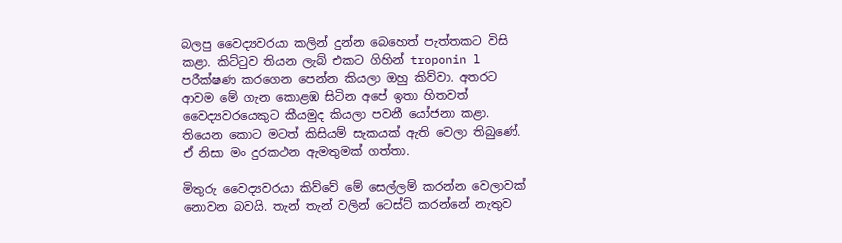බලපු වෛද්‍යවරයා කලින් දුන්න බෙහෙත් පැත්තකට විසි කළා. කිට්ටුව තියන ලැබ් එකට ගිහින් troponin l පරීක්ෂණ කරගෙන පෙන්න කියලා ඔහු කිව්වා. අතරට ආවම මේ ගැන කොළඹ සිටින අපේ ඉතා හිතවත් වෛද්‍යවරයෙකුට කීයමුද කියලා පවනී යෝජනා කළා. තියෙන කොට මටත් කිසියම් සැකයක් ඇති වෙලා තිබුණේ. ඒ නිසා මං දුරකථන ඇමතුමක් ගත්තා.

මිතුරු වෛද්‍යවරයා කිව්වේ මේ සෙල්ලම් කරන්න වෙලාවක් නොවන බවයි. තැන් තැන් වලින් ටෙස්ට් කරන්නේ නැතුව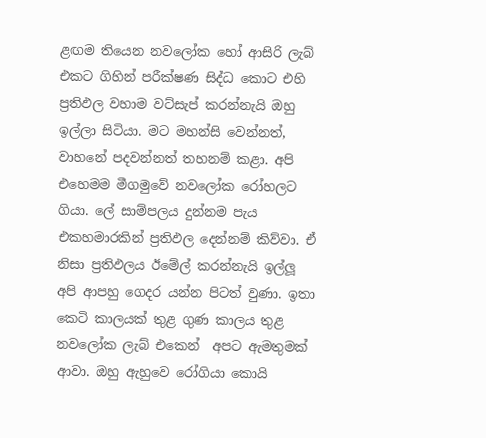ළඟම තියෙන නවලෝක හෝ ආසිරි ලැබ් එකට ගිහින් පරීක්ෂණ සිද්ධ කොට එහි ප්‍රතිඵල වහාම වට්සැප් කරන්නැයි ඔහු ඉල්ලා සිටියා. මට මහන්සි වෙන්නත්, වාහනේ පදවන්නත් තහනම් කළා. අපි එහෙමම මීගමුවේ නවලෝක රෝහලට ගියා. ලේ සාම්පලය දුන්නම පැය එකහමාරකින් ප්‍රතිඵල දෙන්නම් කිව්වා. ඒ නිසා ප්‍රතිඵලය ඊමේල් කරන්නැයි ඉල්ලූ අපි ආපහු ගෙදර යන්න පිටත් වුණා. ඉතා කෙටි කාලයක් තුළ ගුණ කාලය තුළ නවලෝක ලැබ් එකෙන්  අපට ඇමතුමක් ආවා. ඔහු ඇහුවෙ රෝගියා කොයි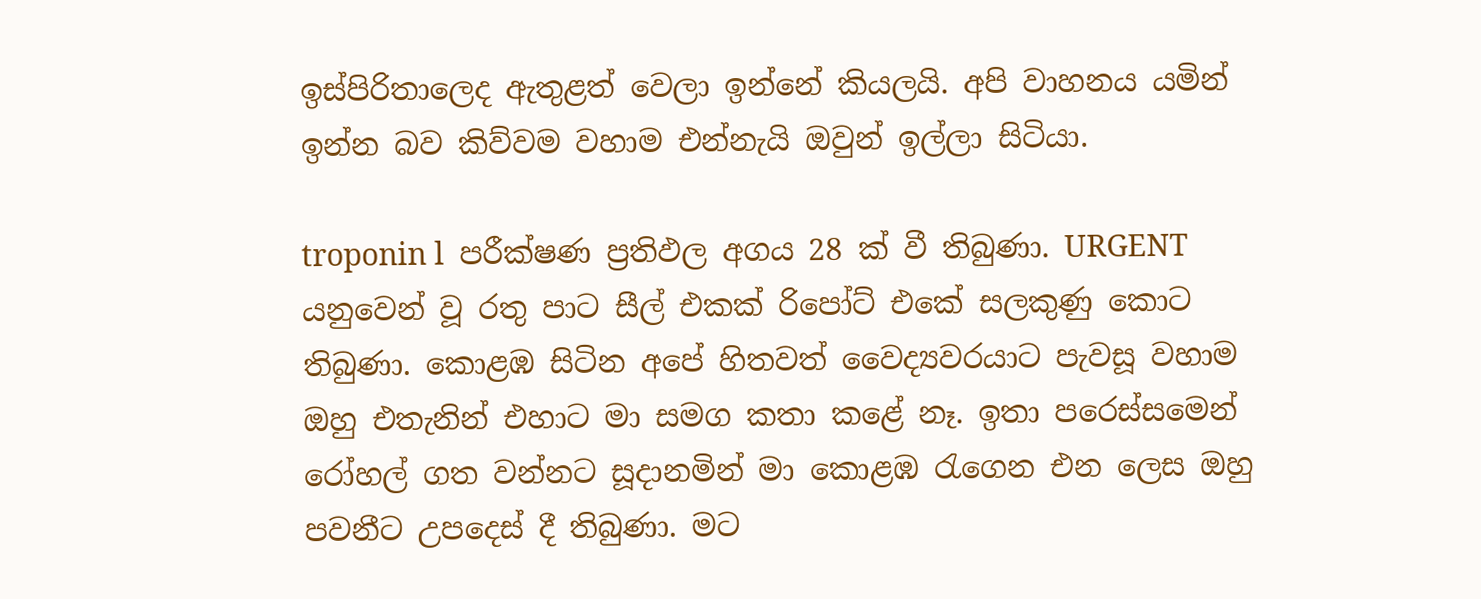ඉස්පිරිතාලෙද ඇතුළත් වෙලා ඉන්නේ කියලයි. අපි වාහනය යමින් ඉන්න බව කිව්වම වහාම එන්නැයි ඔවුන් ඉල්ලා සිටියා.

troponin l  පරීක්ෂණ ප්‍රතිඵල අගය 28 ක් වී තිබුණා. URGENT යනුවෙන් වූ රතු පාට සීල් එකක් රිපෝට් එකේ සලකුණු කොට තිබුණා. කොළඹ සිටින අපේ හිතවත් වෛද්‍යවරයාට පැවසූ වහාම ඔහු එතැනින් එහාට මා සමග කතා කළේ නෑ. ඉතා පරෙස්සමෙන් රෝහල් ගත වන්නට සූදානමින් මා කොළඹ රැගෙන එන ලෙස ඔහු පවනීට උපදෙස් දී තිබුණා. මට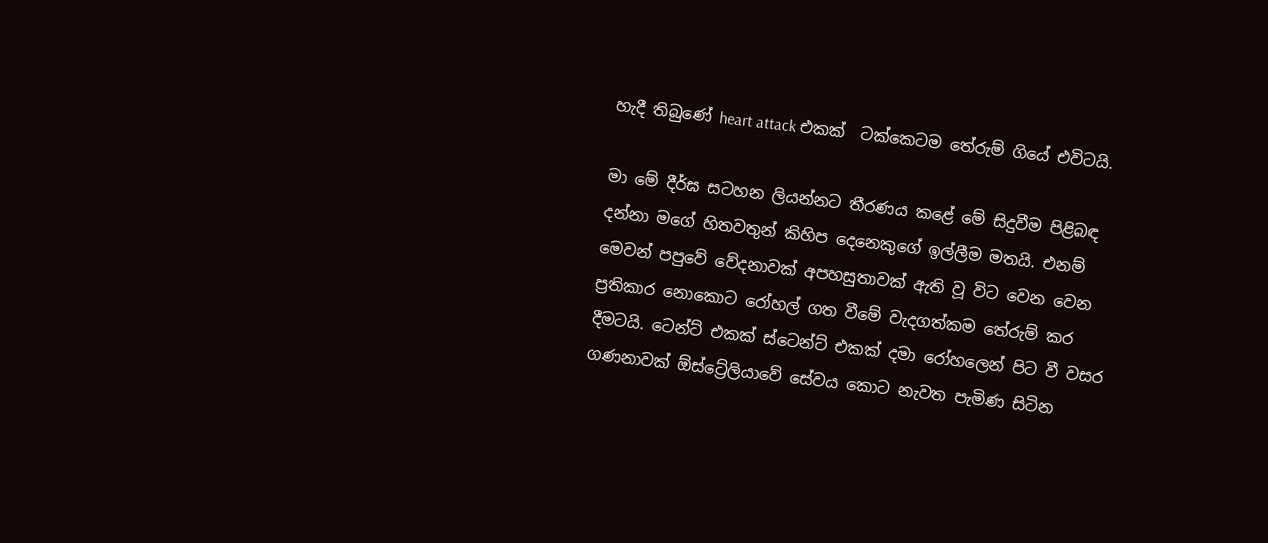හැදී තිබුණේ heart attack එකක්  ටක්කෙටම තේරුම් ගියේ එවිටයි.

මා මේ දීර්ඝ සටහන ලියන්නට තීරණය කළේ මේ සිදුවීම පිළිබඳ දන්නා මගේ හිතවතුන් කිහිප දෙනෙකුගේ ඉල්ලීම මතයි. එනම් මෙවන් පපුවේ වේදනාවක් අපහසුතාවක් ඇති වූ විට වෙන වෙන ප්‍රතිකාර නොකොට රෝහල් ගත වීමේ වැදගත්කම තේරුම් කර දීමටයි. ටෙන්ට් එකක් ස්ටෙන්ට් එකක් දමා රෝහලෙන් පිට වී වසර ගණනාවක් ඕස්ට්‍රේලියාවේ සේවය කොට නැවත පැමිණ සිටින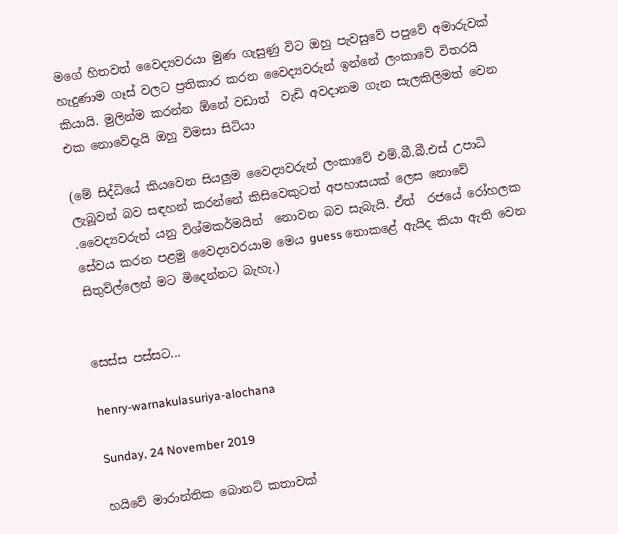මගේ හිතවත් වෛද්‍යවරයා මුණ ගැසුණු විට ඔහු පැවසුවේ පපුවේ අමාරුවක් හැදුණාම ගෑස් වලට ප්‍රතිකාර කරන වෛද්‍යවරුන් ඉන්නේ ලංකාවේ විතරයි කියායි. මුලින්ම කරන්න ඕනේ වඩාත්  වැඩි අවදානම ගැන සැලකිලිමත් වෙන එක නොවේදැයි ඔහු විමසා සිටියා

(මේ සිද්ධියේ කියවෙන සියලුම වෛද්‍යවරුන් ලංකාවේ එම්.බී.බී.එස් උපාධි ලැබූවන් බව සඳහන් කරන්නේ කිසිවෙකුටත් අපහාසයක් ලෙස නොවේ .වෛද්‍යවරුන් යනු විශ්මකර්මයින්  නොවන බව සැබැයි. ඒත්  රජයේ රෝහලක සේවය කරන පළමු වෛද්‍යවරයාම මෙය guess නොකළේ ඇයිද කියා ඇති වෙන සිතුවිල්ලෙන් මට මිදෙන්නට බැහැ.)


සෙස්ස පස්සට...

henry-warnakulasuriya-alochana

Sunday, 24 November 2019

හයිවේ මාරාන්තික බොනට් කතාවක්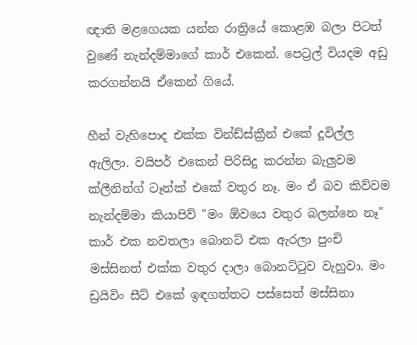ඥාති මළගෙයක යන්න රාත්‍රියේ කොළඹ බලා පිටත් වුණේ නැන්දම්මාගේ කාර් එකෙන්. පෙට්‍රල් වියදම අඩු කරගන්නයි ඒකෙන් ගියේ.

හීන් වැහිපොද එක්ක වින්ඩ්ස්ක්‍රීන් එකේ දූවිල්ල ඇලිලා. වයිපර් එකෙන් පිරිසිදු කරන්න බැලුවම ක්ලීනින්ග් ටෑන්ක් එකේ වතුර නෑ. මං ඒ බව කිව්වම නැන්දම්මා කියාපිව් "මං ඕවයෙ වතුර බලන්නෙ නෑ"
කාර් එක නවතලා බොනට් එක ඇරලා පුංචි මස්සිනත් එක්ක වතුර දාලා බොනට්ටුව වැහුවා. මං ඩ්‍රයිවිං සීට් එකේ ඉඳගත්තට පස්සෙත් මස්සිනා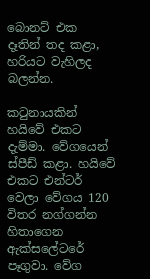බොනට් එක දෑතින් තද කළා, හරියට වැහිලද බලන්න.

කටුනායකින් හයිවේ එකට දැම්මා. වේගයෙන් ස්පීඩ් කළා. හයිවේ එකට එන්ටර් වෙලා වේගය 120 විතර නග්ගන්න හිතාගෙන ඇක්සලේටරේ පෑගුවා. වේග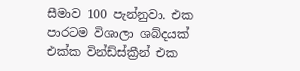සීමාව 100 පැන්නුවා. එක පාරටම විශාලා ශබ්දයක් එක්ක වින්ඩ්ස්ක්‍රීන් එක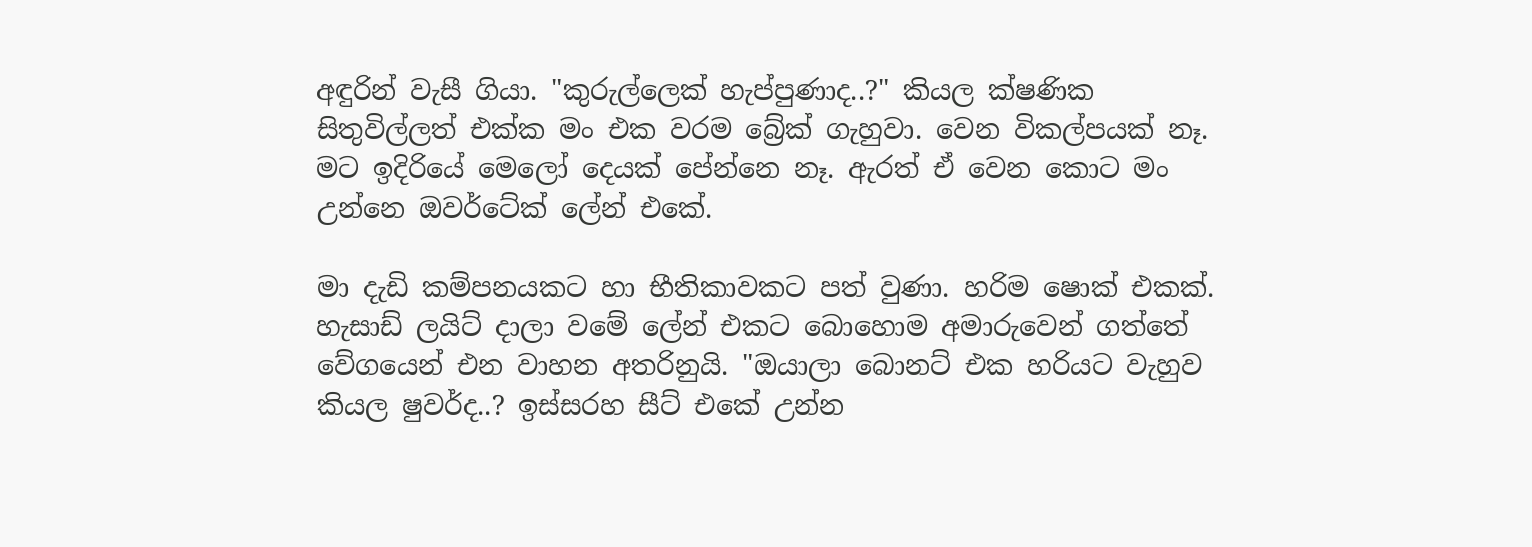අඳුරින් වැසී ගියා. "කුරුල්ලෙක් හැප්පුණාද..?" කියල ක්ෂණික සිතුවිල්ලත් එක්ක මං එක වරම බ්‍රේක් ගැහුවා. වෙන විකල්පයක් නෑ. මට ඉදිරියේ මෙලෝ දෙයක් පේන්නෙ නෑ. ඇරත් ඒ වෙන කොට මං උන්නෙ ඔවර්ටේක් ලේන් එකේ.

මා දැඩි කම්පනයකට හා භීතිකාවකට පත් වුණා. හරිම ෂොක් එකක්. හැසාඩ් ලයිට් දාලා වමේ ලේන් එකට බොහොම අමාරුවෙන් ගත්තේ වේගයෙන් එන වාහන අතරිනුයි. "ඔයාලා බොනට් එක හරියට වැහුව කියල ෂුවර්ද..? ඉස්සරහ සීට් එකේ උන්න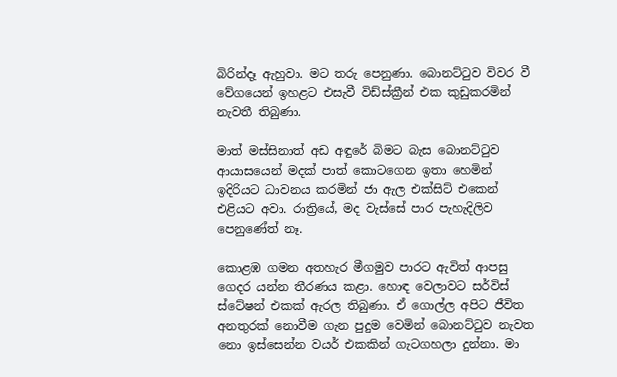බිරින්දෑ ඇහුවා. මට තරු පෙනුණා. බොනට්ටුව විවර වී වේගයෙන් ඉහළට එසැවී විඩ්ස්ක්‍රීන් එක කුඩුකරමින් නැවතී තිබුණා.

මාත් මස්සිනාත් අඩ අඳුරේ බිමට බැස බොනට්ටුව ආයාසයෙන් මදක් පාත් කොටගෙන ඉතා හෙමින් ඉදිරියට ධාවනය කරමින් ජා ඇල එක්සිට් එකෙන් එළියට අවා. රාත්‍රියේ, මද වැස්සේ පාර පැහැදිලිව පෙනුණේත් නෑ.

කොළඹ ගමන අතහැර මීගමුව පාරට ඇවිත් ආපසු ගෙදර යන්න තීරණය කළා. හොඳ වෙලාවට සර්විස් ස්ටේෂන් එකක් ඇරල තිබුණා. ඒ ගොල්ල අපිට ජීවිත අනතුරක් නොවීම ගැන පුදුම වෙමින් බොනට්ටුව නැවත නො ඉස්සෙන්න වයර් එකකින් ගැටගහලා දුන්නා. මා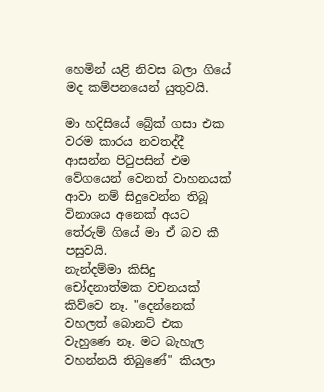හෙමින් යළි නිවස බලා ගියේ මද කම්පනයෙන් යුතුවයි.

මා හදිසියේ බ්‍රේක් ගසා එක වරම කාරය නවතද්දී ආසන්න පිටුපසින් එම වේගයෙන් වෙනත් වාහනයක් ආවා නම් සිදුවෙන්න තිබූ විනාශය අනෙක් අයට තේරුම් ගියේ මා ඒ බව කී පසුවයි.
නැන්දම්මා කිසිදු චෝදනාත්මක වචනයක් කිව්වෙ නෑ. "දෙන්නෙක් වහලත් බොනට් එක වැහුණෙ නෑ. මට බැහැල වහන්නයි තිබුණේ" කියලා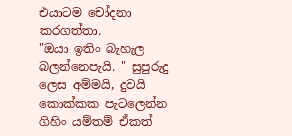එයාටම චෝදනා කරගත්තා.
"ඔයා ඉතිං බැහැල බලන්නෙපැයි. " සුපුරුදු ලෙස අම්මයි, දුවයි කොක්කක පැටලෙන්න ගිහිං යම්තම් ඒකත්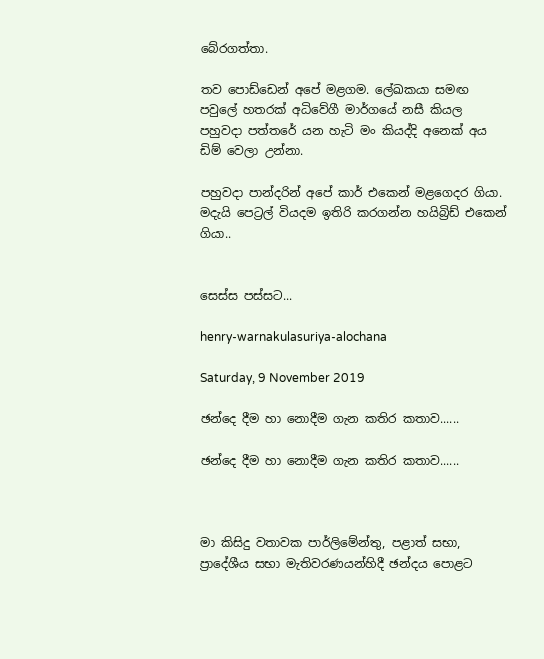බේරගත්තා.

තව පොඩ්ඩෙන් අපේ මළගම. ලේඛකයා සමඟ පවුලේ හතරක් අධිවේගී මාර්ගයේ නසී කියල පහුවදා පත්තරේ යන හැටි මං කියද්දි අනෙක් අය ඩිම් වෙලා උන්නා.

පහුවදා පාන්දරින් අපේ කාර් එකෙන් මළගෙදර ගියා. මදැයි පෙට්‍රල් වියදම ඉතිරි කරගන්න හයිබ්‍රිඩ් එකෙන් ගියා..


සෙස්ස පස්සට...

henry-warnakulasuriya-alochana

Saturday, 9 November 2019

ඡන්දෙ දීම හා නොදීම ගැන කතිර කතාව......

ඡන්දෙ දීම හා නොදීම ගැන කතිර කතාව......



මා කිසිදු වතාවක පාර්ලිමේන්තු, පළාත් සභා, ප්‍රාදේශීය සභා මැතිවරණයන්හිදී ඡන්දය පොළට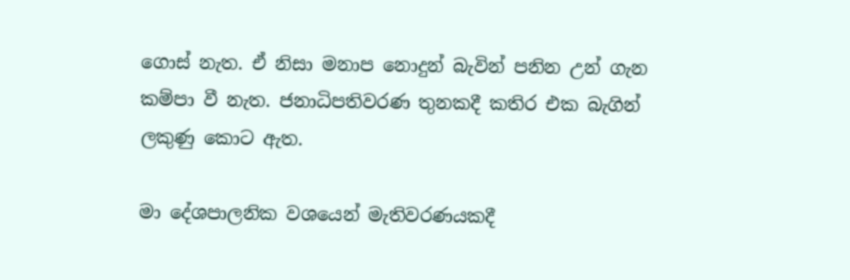ගොස් නැත. ඒ නිසා මනාප නොදුන් බැවින් පනින උන් ගැන කම්පා වී නැත. ජනාධිපතිවරණ තුනකදී කතිර එක බැගින් ලකුණු කොට ඇත.

මා දේශපාලනික වශයෙන් මැතිවරණයකදී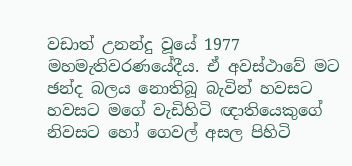වඩාත් උනන්දු වූයේ 1977 මහමැතිවරණයේදීය. ඒ අවස්ථාවේ මට ඡන්ද බලය නොතිබූ බැවින් හවසට හවසට මගේ වැඩිහිටි ඥාතියෙකුගේ නිවසට හෝ ගෙවල් අසල පිහිටි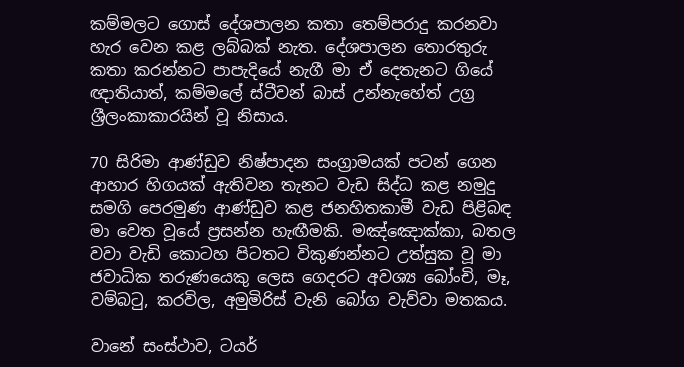කම්මලට ගොස් දේශපාලන කතා තෙම්පරාදු කරනවා හැර වෙන කළ ලබ්බක් නැත. දේශපාලන තොරතුරු කතා කරන්නට පාපැදියේ නැගී මා ඒ දෙතැනට ගියේ ඥාතියාත්, කම්මලේ ස්ටීවන් බාස් උන්නැහේත් උග්‍ර ශ්‍රීලංකාකාරයින් වූ නිසාය.

70 සිරිමා ආණ්ඩුව නිෂ්පාදන සංග්‍රාමයක් පටන් ගෙන ආහාර හිගයක් ඇතිවන තැනට වැඩ සිද්ධ කළ නමුදු සමගි පෙරමුණ ආණ්ඩුව කළ ජනහිතකාමී වැඩ පිළිබඳ මා වෙත වූයේ ප්‍රසන්න හැඟීමකි. මඤ්ඤොක්කා, බතල වවා වැඩි කොටහ පිටතට විකුණන්නට උත්සුක වූ මා ජවාධික තරුණයෙකු ලෙස ගෙදරට අවශ්‍ය බෝංචි, මෑ, වම්බටු, කරවිල, අමුමිරිස් වැනි බෝග වැව්වා මතකය.

වානේ සංස්ථාව, ටයර්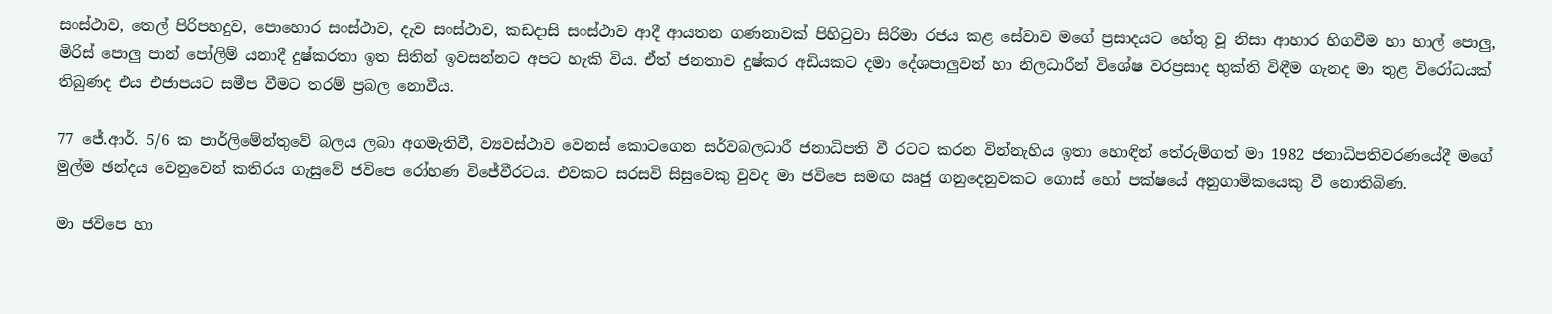සංස්ථාව, තෙල් පිරිපහදුව, පොහොර සංස්ථාව, දැව සංස්ථාව, කඩදාසි සංස්ථාව ආදී ආයතන ගණනාවක් පිහිටුවා සිරිමා රජය කළ සේවාව මගේ ප්‍රසාදයට හේතු වූ නිසා ආහාර හිගවීම හා හාල් පොලු, මිරිස් පොලු පාන් පෝලිම් යනාදී දුෂ්කරතා ඉත සිතින් ඉවසන්නට අපට හැකි විය. ඒත් ජනතාව දුෂ්කර අඩියකට දමා දේශපාලුවන් හා නිලධාරීන් විශේෂ වරප්‍රසාද භුක්ති විඳීම ගැනද මා තුළ විරෝධයක් තිබුණද එය එජාපයට සමීප වීමට තරම් ප්‍රබල නොවීය.

77 ජේ.ආර්. 5/6 ක පාර්ලිමේන්තුවේ බලය ලබා අගමැතිවී, ව්‍යවස්ථාව වෙනස් කොටගෙන සර්වබලධාරී ජනාධිපති වී රටට කරන වින්නැහිය ඉතා හොඳින් තේරුම්ගත් මා 1982 ජනාධිපතිවරණයේදී මගේ මුල්ම ඡන්දය වෙනුවෙන් කතිරය ගැසුවේ ජවිපෙ රෝහණ විජේවීරටය. එවකට සරසවි සිසුවෙකු වුවද මා ජවිපෙ සමඟ ඍජු ගනුදෙනුවකට ගොස් හෝ පක්ෂයේ අනුගාමිකයෙකු වී නොතිබිණ.

මා ජවිපෙ හා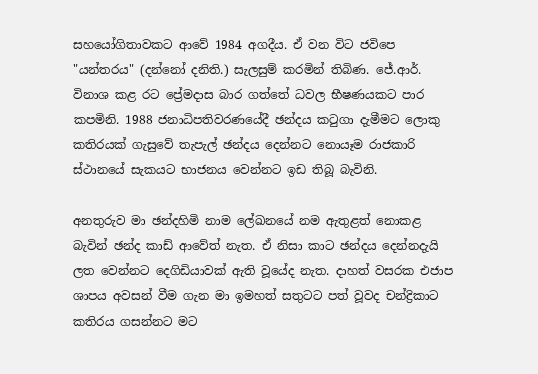සහයෝගිතාවකට ආවේ 1984 අගදීය. ඒ වන විට ජවිපෙ "යන්තරය" (දන්නෝ දනිති.) සැලසුම් කරමින් තිබිණ. ජේ.ආර්. විනාශ කළ රට ප්‍රේමදාස බාර ගත්තේ ධවල භීෂණයකට පාර කපමිනි. 1988 ජනාධිපතිවරණයේදී ඡන්දය කටුගා දැමීමට ලොකු කතිරයක් ගැසුවේ තැපැල් ඡන්දය දෙන්නට නොයෑම රාජකාරි ස්ථානයේ සැකයට භාජනය වෙන්නට ඉඩ තිබූ බැවිනි.

අනතුරුව මා ඡන්දහිමි නාම ලේඛනයේ නම ඇතුළත් නොකළ බැවින් ඡන්ද කාඩ් ආවේත් නැත. ඒ නිසා කාට ඡන්දය දෙන්නදැයි ලත වෙන්නට දෙගිඩියාවක් ඇති වූයේද නැත. දාහත් වසරක එජාප ශාපය අවසන් වීම ගැන මා ඉමහත් සතුටට පත් වූවද චන්ද්‍රිකාට කතිරය ගසන්නට මට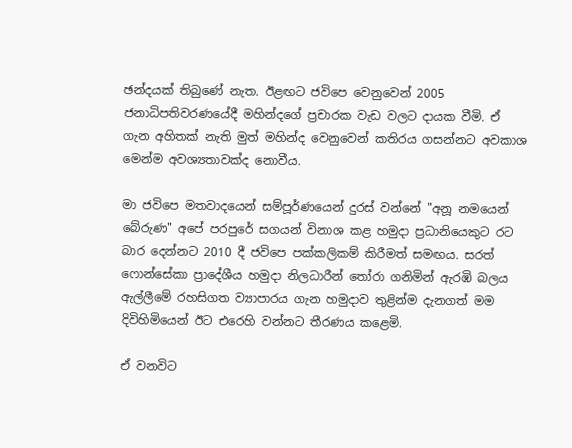ඡන්දයක් තිබුණේ නැත. ඊළඟට ජවිපෙ වෙනුවෙන් 2005 ජනාධිපතිවරණයේදී මහින්දගේ ප්‍රචාරක වැඩ වලට දායක වීමි. ඒ ගැන අහිතක් නැති මුත් මහින්ද වෙනුවෙන් කතිරය ගසන්නට අවකාශ මෙන්ම අවශ්‍යතාවක්ද නොවීය.

මා ජවිපෙ මතවාදයෙන් සම්පූර්ණයෙන් දුරස් වන්නේ "අනූ නමයෙන් බේරුණ" අපේ පරපුරේ සගයන් විනාශ කළ හමුදා ප්‍රධානියෙකුට රට බාර දෙන්නට 2010 දී ජවිපෙ පක්කලිකම් කිරීමත් සමඟය. සරත් ෆොන්සේකා ප්‍රාදේශීය හමුදා නිලධාරීන් තෝරා ගනිමින් ඇරඹි බලය ඇල්ලීමේ රහසිගත ව්‍යාපාරය ගැන හමුදාව තුළින්ම දැනගත් මම දිවිහිමියෙන් ඊට එරෙහි වන්නට තීරණය කළෙමි.

ඒ වනවිට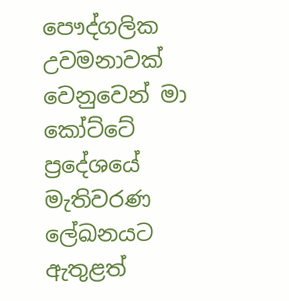පෞද්ගලික උවමනාවක් වෙනුවෙන් මා කෝට්ටේ ප්‍රදේශයේ මැතිවරණ ලේඛනයට ඇතුළත්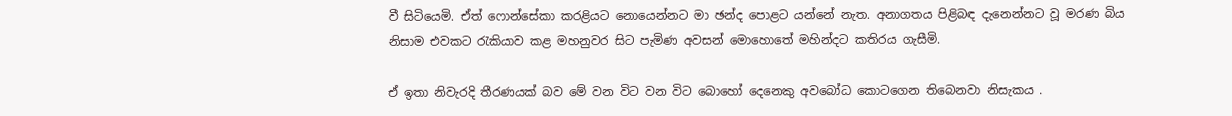වී සිටියෙමි. ඒත් ෆොන්සේකා කරළියට නොයෙන්නට මා ඡන්ද පොළට යන්නේ නැත. අනාගතය පිළිබඳ දැනෙන්නට වූ මරණ බිය නිසාම එවකට රැකියාව කළ මහනුවර සිට පැමිණ අවසන් මොහොතේ මහින්දට කතිරය ගැසීමි.

ඒ ඉතා නිවැරදි තීරණයක් බව මේ වන විට වන විට බොහෝ දෙනෙකු අවබෝධ කොටගෙන තිබෙනවා නිසැකය .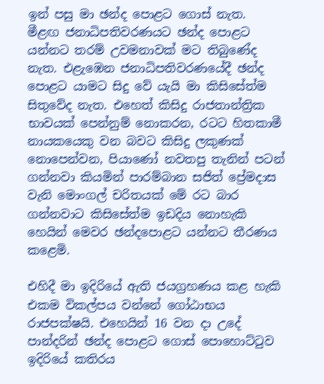ඉන් පසු මා ඡන්ද පොළට ගොස් නැත.  මීළඟ ජනාධිපතිවරණයට ඡන්ද පොළට යන්නට තරම් උවමනාවක් මට තිබුණේද නැත. එළැඹෙන ජනාධිපතිවරණයේදී ඡන්ද පොළට යාමට සිදු වේ යැයි මා කිසිසේත්ම සිතුවේද නැත. එහෙත් කිසිදු රාජතාන්ත්‍රික භාවයක් පෙන්නුම් නොකරන, රටට හිතකාමී නායකයෙකු වන බවට කිසිදු ලකුණක් නොපෙන්වන, පියාණෝ නවතපු තැනින් පටන් ගන්නවා කියමින් පාරම්බාන සජිත් ප්‍රේමදාස වැනි මොංගල් චරිතයක් මේ රට බාර ගන්නවාට කිසිසේත්ම ඉඩදිය නොහැකි හෙයින් මෙවර ඡන්දපොළට යන්නට තීරණය කළෙමි.

එහිදී මා ඉදිරියේ ඇති ජයග්‍රහණය කළ හැකි එකම විකල්පය වන්නේ ගෝඨාභය රාජපක්ෂයි. එහෙයින් 16 වන දා උදේ පාන්දරින් ඡන්ද පොළට ගොස් පොහොට්ටුව ඉදිරියේ කතිරය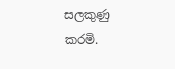සලකුණු කරමි.